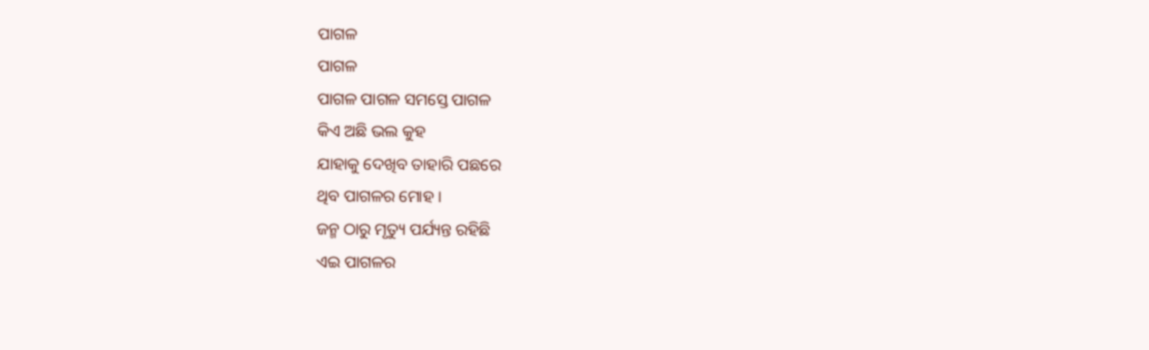ପାଗଳ
ପାଗଳ
ପାଗଳ ପାଗଳ ସମସ୍ତେ ପାଗଳ
କିଏ ଅଛି ଭଲ କୁହ
ଯାହାକୁ ଦେଖିବ ତାହାରି ପଛରେ
ଥିବ ପାଗଳର ମୋହ ।
ଜନ୍ମ ଠାରୁ ମୃତ୍ୟୁ ପର୍ଯ୍ୟନ୍ତ ରହିଛି
ଏଇ ପାଗଳର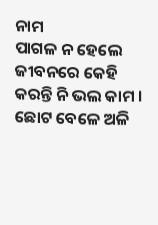ନାମ
ପାଗଳ ନ ହେଲେ ଜୀବନରେ କେହି
କରନ୍ତି ନି ଭଲ କାମ ।
ଛୋଟ ବେଳେ ଅଳି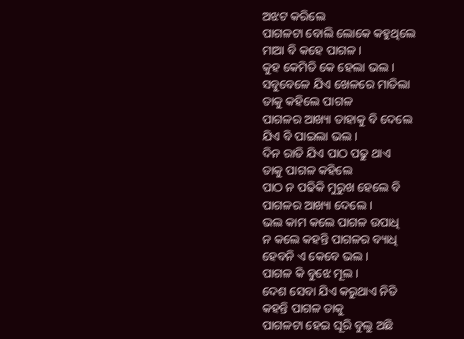ଅଝଟ କରିଲେ
ପାଗଳଟା ବୋଲି ଲୋକେ କହୁଥିଲେ
ମାଆ ବି କହେ ପାଗଳ ।
କୁହ କେମିତି କେ ହେଲା ଭଲ ।
ସବୁବେଳେ ଯିଏ ଖେଳରେ ମାତିଲା
ତାକୁ କହିଲେ ପାଗଳ
ପାଗଳର ଆଖ୍ୟା ତାହାକୁ ବି ଦେଲେ
ଯିଏ ବି ପାଇଲା ଭଲ ।
ଦିନ ରାତି ଯିଏ ପାଠ ପଢୁ ଥାଏ
ତାକୁ ପାଗଳ କହିଲେ
ପାଠ ନ ପଢିକି ମୁରୁଖ ହେଲେ ବି
ପାଗଳର ଆଖ୍ୟା ଦେଲେ ।
ଭଲ କାମ କଲେ ପାଗଳ ଉପାଧି
ନ କଲେ କହନ୍ତି ପାଗଳର ବ୍ୟାଧି
ହେବନି ଏ କେବେ ଭଲ ।
ପାଗଳ କି ବୁଝେ ମୂଲ ।
ଦେଶ ସେବା ଯିଏ କରୁଥାଏ ନିତି
କହନ୍ତି ପାଗଳ ତାକୁ
ପାଗଳଟା ହେଇ ଘୂରି ବୁଲୁ ଅଛି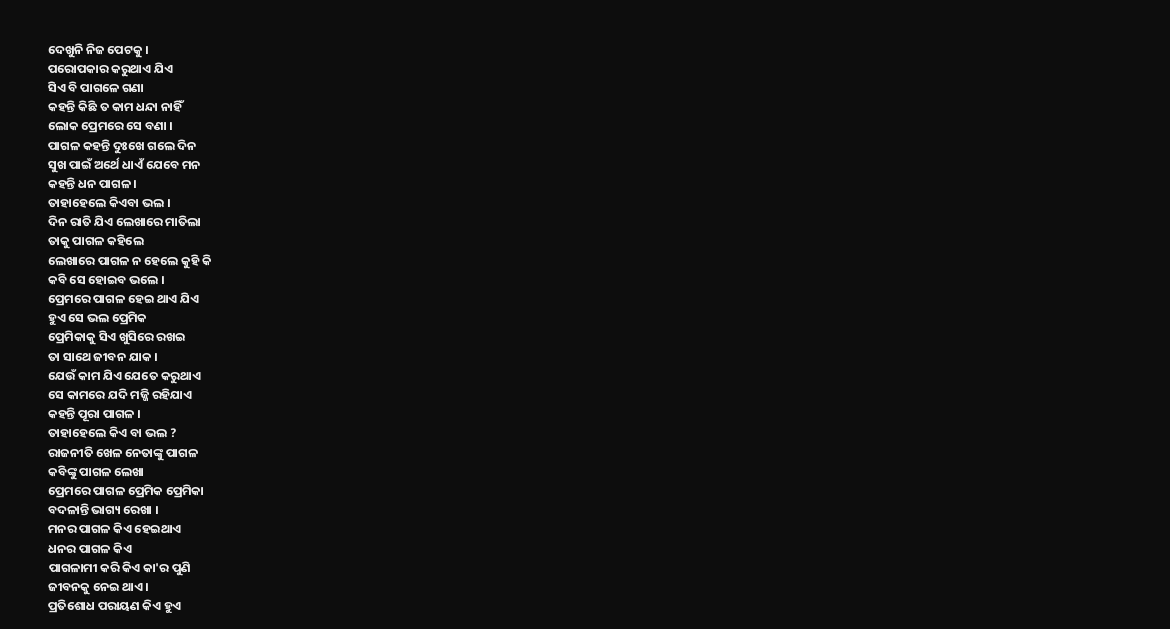ଦେଖୁନି ନିଜ ପେଟକୁ ।
ପରୋପକାର କରୁଥାଏ ଯିଏ
ସିଏ ବି ପାଗଳେ ଗଣା
କହନ୍ତି କିଛି ତ କାମ ଧନ୍ଦା ନାହିଁ
ଲୋକ ପ୍ରେମରେ ସେ ବଣା ।
ପାଗଳ କହନ୍ତି ଦୁଃଖେ ଗଲେ ଦିନ
ସୁଖ ପାଇଁ ଅର୍ଥେ ଧାଏଁ ଯେବେ ମନ
କହନ୍ତି ଧନ ପାଗଳ ।
ତାହାହେଲେ କିଏବା ଭଲ ।
ଦିନ ରାତି ଯିଏ ଲେଖାରେ ମାତିଲା
ତାକୁ ପାଗଳ କହିଲେ
ଲେଖାରେ ପାଗଳ ନ ହେଲେ କୁହି କି
କବି ସେ ହୋଇବ ଭଲେ ।
ପ୍ରେମରେ ପାଗଳ ହେଇ ଥାଏ ଯିଏ
ହୁଏ ସେ ଭଲ ପ୍ରେମିକ
ପ୍ରେମିକାକୁ ସିଏ ଖୁସିରେ ରଖଇ
ତା ସାଥେ ଜୀବନ ଯାକ ।
ଯେଉଁ କାମ ଯିଏ ଯେତେ କରୁଥାଏ
ସେ କାମରେ ଯଦି ମଜ୍ଜି ରହିଯାଏ
କହନ୍ତି ପୂରା ପାଗଳ ।
ତାହାହେଲେ କିଏ ବା ଭଲ ?
ରାଜନୀତି ଖେଳ ନେତାଙ୍କୁ ପାଗଳ
କବିଙ୍କୁ ପାଗଳ ଲେଖା
ପ୍ରେମରେ ପାଗଳ ପ୍ରେମିକ ପ୍ରେମିକା
ବଦଳାନ୍ତି ଭାଗ୍ୟ ରେଖା ।
ମନର ପାଗଳ କିଏ ହେଇଥାଏ
ଧନର ପାଗଳ କିଏ
ପାଗଳାମୀ କରି କିଏ କା'ର ପୁଣି
ଜୀବନକୁ ନେଇ ଥାଏ ।
ପ୍ରତିଶୋଧ ପରାୟଣ କିଏ ହୁଏ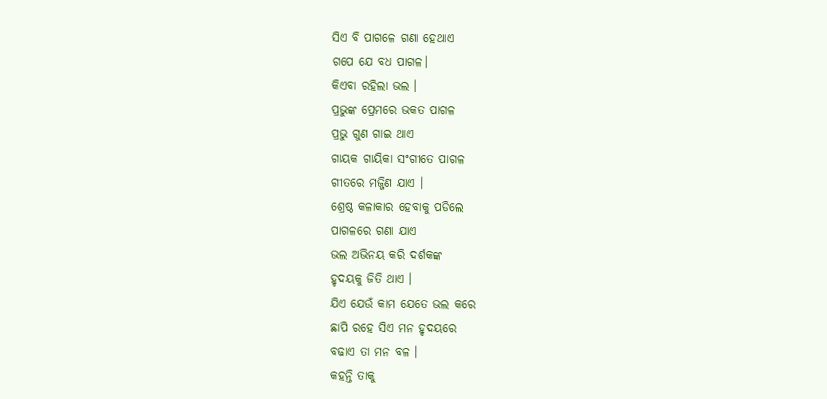ସିଏ ବି ପାଗଳେ ଗଣା ହେଥାଏ
ଗପେ ଯେ ବଧ ପାଗଳ।
କିଏବା ରହିଲା ଭଲ ।
ପ୍ରଭୁଙ୍କ ପ୍ରେମରେ ଭକତ ପାଗଳ
ପ୍ରଭୁ ଗୁଣ ଗାଇ ଥାଏ
ଗାୟକ ଗାୟିକା ସଂଗୀତେ ପାଗଳ
ଗୀତରେ ମଜ୍ଜିଣ ଯାଏ ।
ଶ୍ରେଷ୍ଠ କଳାକାର ହେବାକୁ ପଡିଲେ
ପାଗଳରେ ଗଣା ଯାଏ
ଭଲ ଅଭିନୟ କରି ଦର୍ଶକଙ୍କ
ହୃଦୟକୁ ଜିତି ଥାଏ ।
ଯିଏ ଯେଉଁ କାମ ଯେତେ ଭଲ କରେ
ଛାପି ରହେ ସିଏ ମନ ହୃଦୟରେ
ବଢାଏ ତା ମନ ବଳ ।
କହନ୍ତି ତାକୁ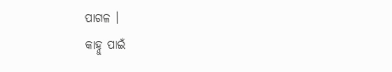ପାଗଳ ।
କାହ୍ନୁ ପାଇଁ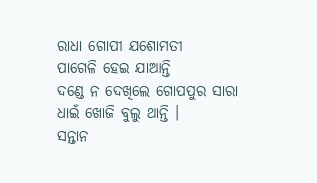ରାଧା ଗୋପୀ ଯଶୋମତୀ
ପାଗେଳି ହେଇ ଯାଆନ୍ତି
ଦଣ୍ଡେ ନ ଦେଖିଲେ ଗୋପପୁର ସାରା
ଧାଇଁ ଖୋଜି ବୁଲୁ ଥାନ୍ତି ।
ସନ୍ତାନ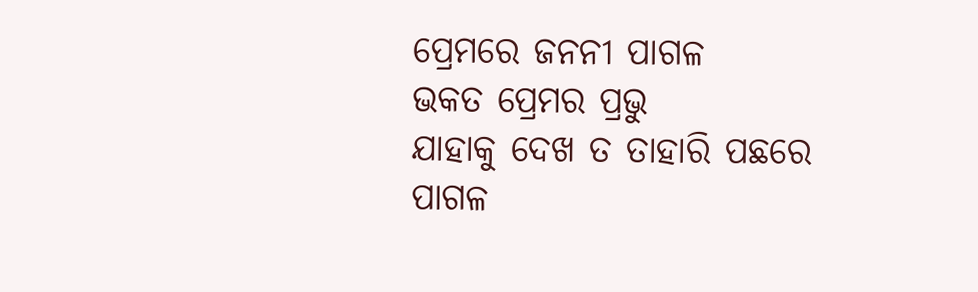ପ୍ରେମରେ ଜନନୀ ପାଗଳ
ଭକତ ପ୍ରେମର ପ୍ରଭୁ
ଯାହାକୁ ଦେଖ ତ ତାହାରି ପଛରେ
ପାଗଳ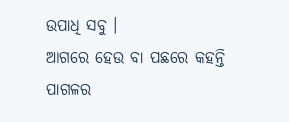ଉପାଧି ସବୁ ।
ଆଗରେ ହେଉ ବା ପଛରେ କହନ୍ତି
ପାଗଳର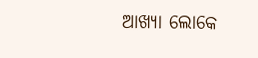ଆଖ୍ୟା ଲୋକେ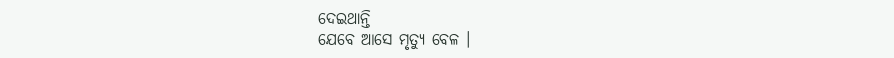ଦେଇଥାନ୍ତି
ଯେବେ ଆସେ ମୃତ୍ୟୁ ବେଳ ।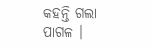କହନ୍ତି ଗଲା ପାଗଳ ।